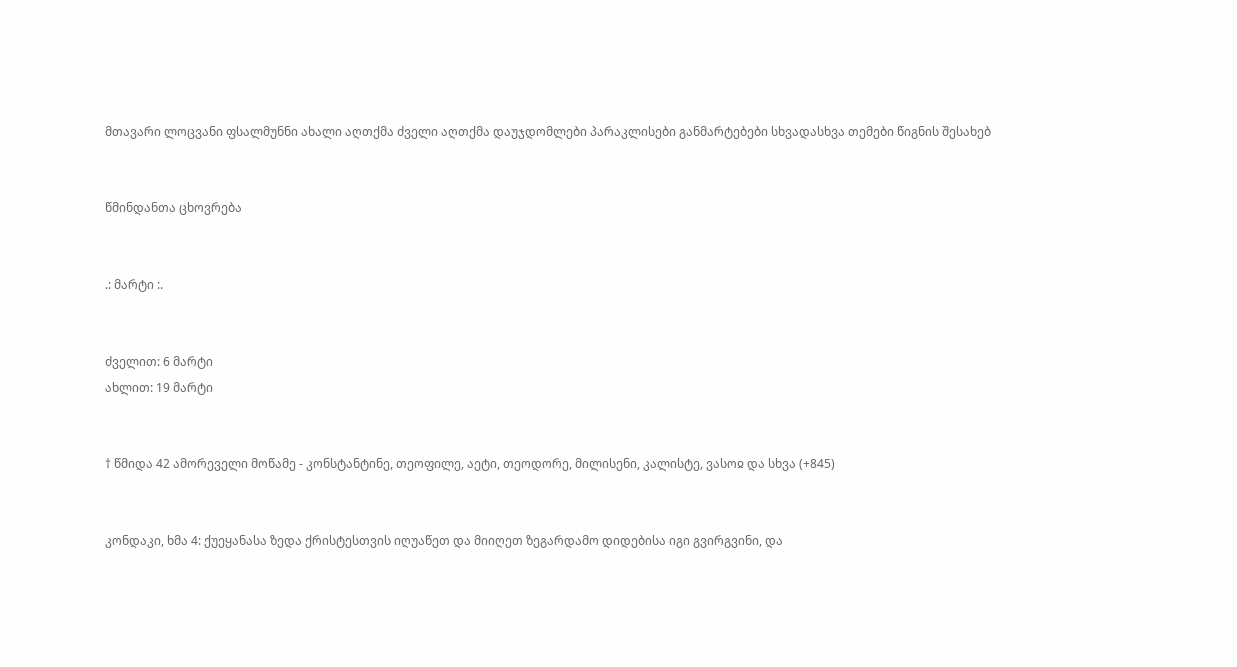მთავარი ლოცვანი ფსალმუნნი ახალი აღთქმა ძველი აღთქმა დაუჯდომლები პარაკლისები განმარტებები სხვადასხვა თემები წიგნის შესახებ


წმინდანთა ცხოვრება


.: მარტი :.


ძველით: 6 მარტი
ახლით: 19 მარტი


† წმიდა 42 ამორეველი მოწამე - კონსტანტინე, თეოფილე, აეტი, თეოდორე, მილისენი, კალისტე, ვასოჲ და სხვა (+845)


კონდაკი, ხმა 4: ქუეყანასა ზედა ქრისტესთვის იღუაწეთ და მიიღეთ ზეგარდამო დიდებისა იგი გვირგვინი, და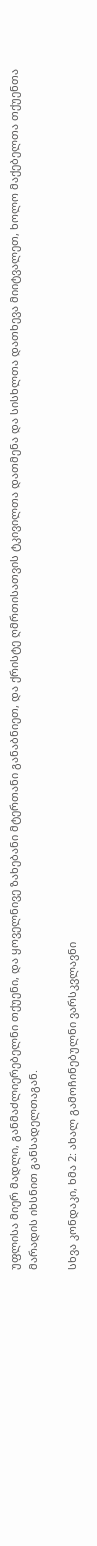უფლისა მიერ მადლი, განმაძლიერებელნი თქუენი, და ყოველნივე ზახებანი მტერთანი განაბნიეთ, და ქრისტე ღმრთისათვის ტკივილთა დათმენა და სისხლთა დათხევა მიიტვალეთ, ხოლო მაქებელთა თქუენთა მარადის იხსნით განსადელთაგან.

სხვა კონდაკი, ხმა 2: ახალ გამოჩინებულნი ვარსკვლავნი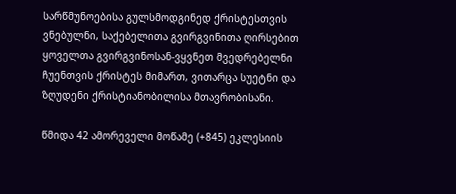სარწმუნოებისა გულსმოდგინედ ქრისტესთვის ვნებულნი, საქებელითა გვირგვინითა ღირსებით ყოველთა გვირგვინოსან-ვყვნეთ მვედრებელნი ჩუენთვის ქრისტეს მიმართ, ვითარცა სუეტნი და ზღუდენი ქრისტიანობილისა მთავრობისანი.

წმიდა 42 ამორეველი მოწამე (+845) ეკლესიის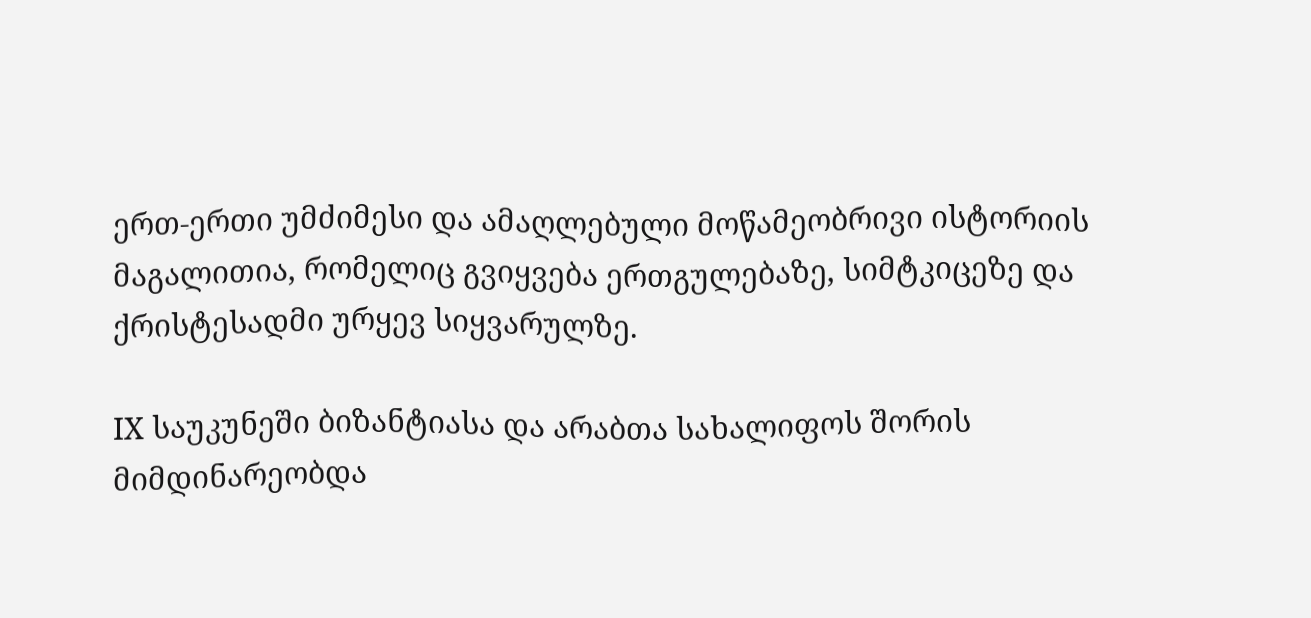ერთ-ერთი უმძიმესი და ამაღლებული მოწამეობრივი ისტორიის მაგალითია, რომელიც გვიყვება ერთგულებაზე, სიმტკიცეზე და ქრისტესადმი ურყევ სიყვარულზე.

IX საუკუნეში ბიზანტიასა და არაბთა სახალიფოს შორის მიმდინარეობდა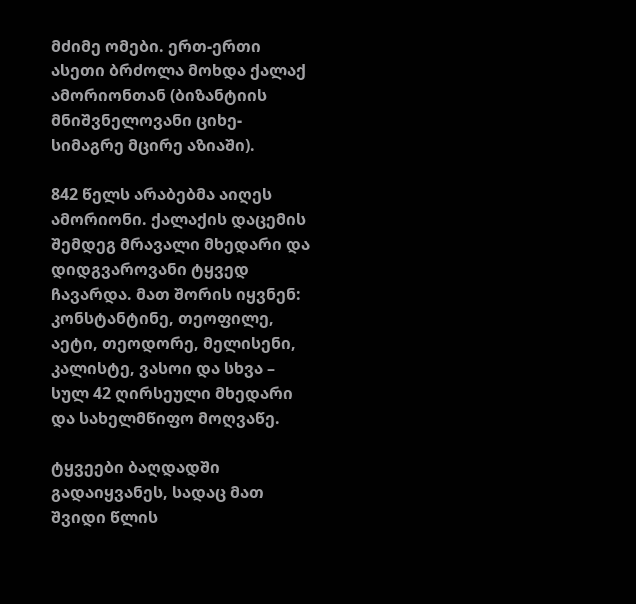მძიმე ომები. ერთ-ერთი ასეთი ბრძოლა მოხდა ქალაქ ამორიონთან (ბიზანტიის მნიშვნელოვანი ციხე-სიმაგრე მცირე აზიაში).

842 წელს არაბებმა აიღეს ამორიონი. ქალაქის დაცემის შემდეგ მრავალი მხედარი და დიდგვაროვანი ტყვედ ჩავარდა. მათ შორის იყვნენ: კონსტანტინე, თეოფილე, აეტი, თეოდორე, მელისენი, კალისტე, ვასოი და სხვა – სულ 42 ღირსეული მხედარი და სახელმწიფო მოღვაწე.

ტყვეები ბაღდადში გადაიყვანეს, სადაც მათ შვიდი წლის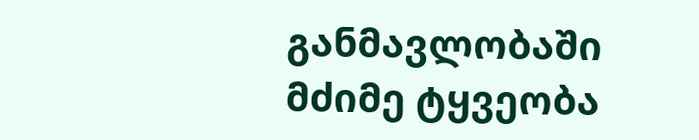განმავლობაში მძიმე ტყვეობა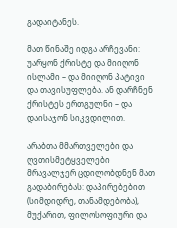გადაიტანეს.

მათ წინაშე იდგა არჩევანი: უარყონ ქრისტე და მიიღონ ისლამი – და მიიღონ პატივი და თავისუფლება. ან დარჩნენ ქრისტეს ერთგულნი – და დაისაჯონ სიკვდილით.

არაბთა მმართველები და ღვთისმეტყველები მრავალჯერ ცდილობდნენ მათ გადაბირებას: დაპირებებით (სიმდიდრე, თანამდებობა), მუქარით, ფილოსოფიური და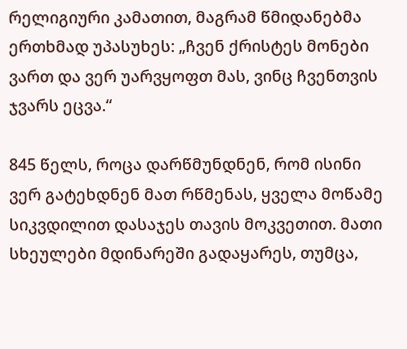რელიგიური კამათით, მაგრამ წმიდანებმა ერთხმად უპასუხეს: „ჩვენ ქრისტეს მონები ვართ და ვერ უარვყოფთ მას, ვინც ჩვენთვის ჯვარს ეცვა.“

845 წელს, როცა დარწმუნდნენ, რომ ისინი ვერ გატეხდნენ მათ რწმენას, ყველა მოწამე სიკვდილით დასაჯეს თავის მოკვეთით. მათი სხეულები მდინარეში გადაყარეს, თუმცა,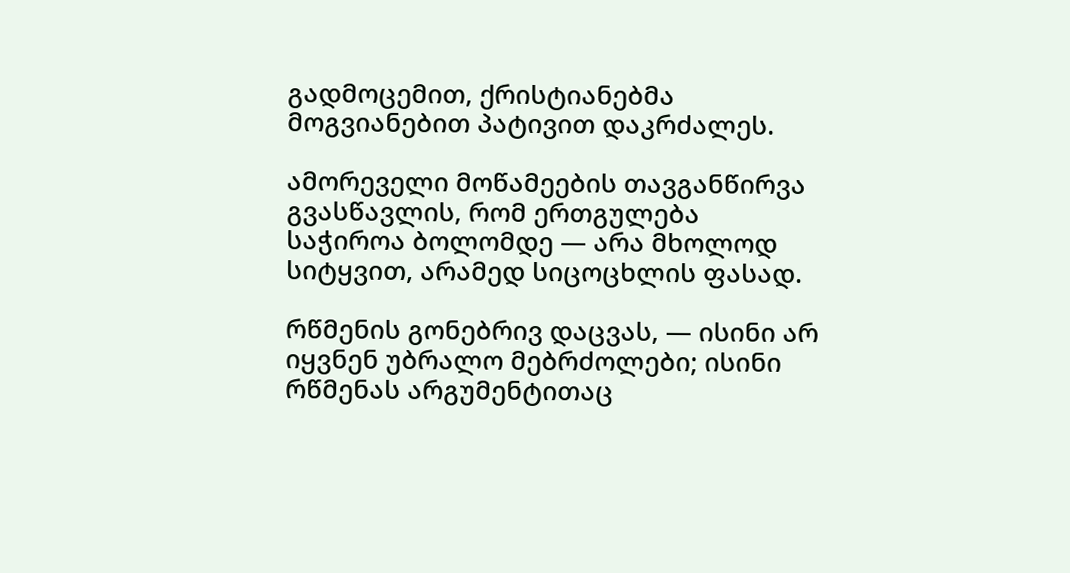გადმოცემით, ქრისტიანებმა მოგვიანებით პატივით დაკრძალეს.

ამორეველი მოწამეების თავგანწირვა გვასწავლის, რომ ერთგულება საჭიროა ბოლომდე — არა მხოლოდ სიტყვით, არამედ სიცოცხლის ფასად.

რწმენის გონებრივ დაცვას, — ისინი არ იყვნენ უბრალო მებრძოლები; ისინი რწმენას არგუმენტითაც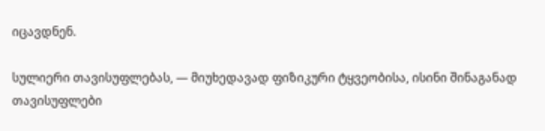იცავდნენ.

სულიერი თავისუფლებას, — მიუხედავად ფიზიკური ტყვეობისა, ისინი შინაგანად თავისუფლები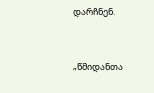დარჩნენ.


„წმიდანთა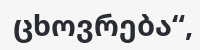ცხოვრება“,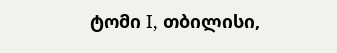ტომი I, თბილისი,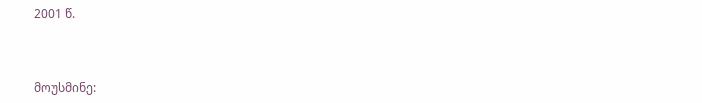2001 წ.



მოუსმინე: